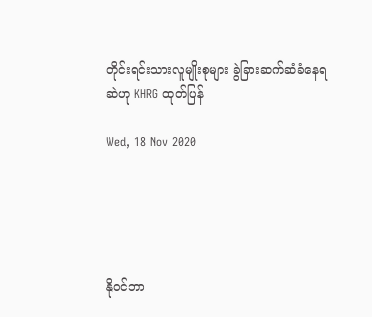တိုင်းရင်းသားလူမျိုးစုများ ခွဲခြားဆက်ဆံခံနေရဆဲဟု KHRG ထုတ်ပြန်

Wed, 18 Nov 2020





နိုဝင်ဘာ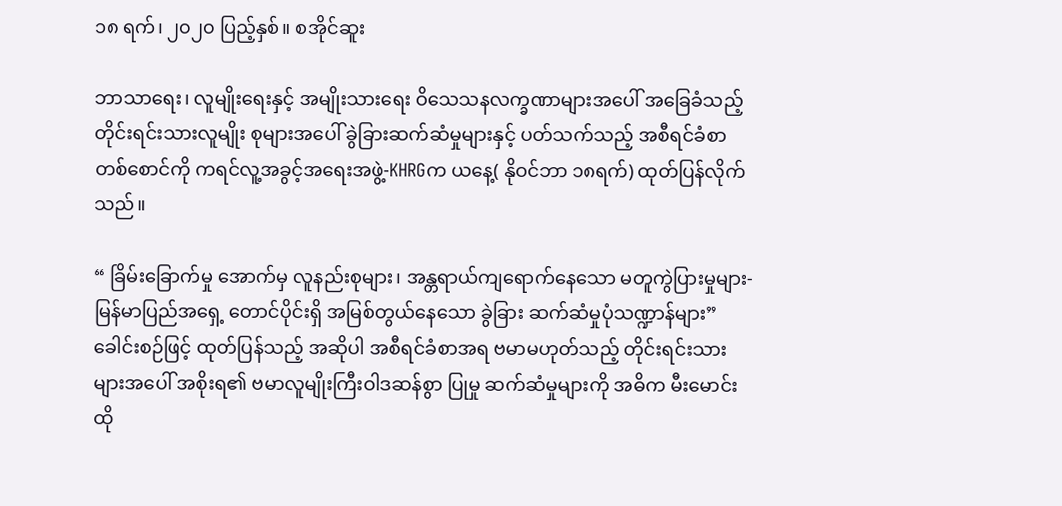၁၈ ရက်၊ ၂၀၂၀ ပြည့်နှစ်။ စအိုင်ဆူး

ဘာသာရေး၊ လူမျိုးရေးနှင့် အမျိုးသားရေး ဝိသေသနလက္ခဏာများအပေါ် အခြေခံသည့် တိုင်းရင်းသားလူမျိုး စုများအပေါ် ခွဲခြားဆက်ဆံမှုများနှင့် ပတ်သက်သည့် အစီရင်ခံစာတစ်စောင်ကို ကရင်လူ့အခွင့်အရေးအဖွဲ့-KHRGက ယနေ့( နိုဝင်ဘာ ၁၈ရက်) ထုတ်ပြန်လိုက်သည်။

“ ခြိမ်းခြောက်မှု အောက်မှ လူနည်းစုများ၊ အန္တရာယ်ကျရောက်နေသော မတူကွဲပြားမှုများ- မြန်မာပြည်အရှေ့ တောင်ပိုင်းရှိ အမြစ်တွယ်နေသော ခွဲခြား ဆက်ဆံမှုပုံသဏ္ဍာန်များ” ခေါင်းစဉ်ဖြင့် ထုတ်ပြန်သည့် အဆိုပါ အစီရင်ခံစာအရ ဗမာမဟုတ်သည့် တိုင်းရင်းသားများအပေါ် အစိုးရ၏ ဗမာလူမျိုးကြီးဝါဒဆန်စွာ ပြုမှု ဆက်ဆံမှုများကို အဓိက မီးမောင်းထို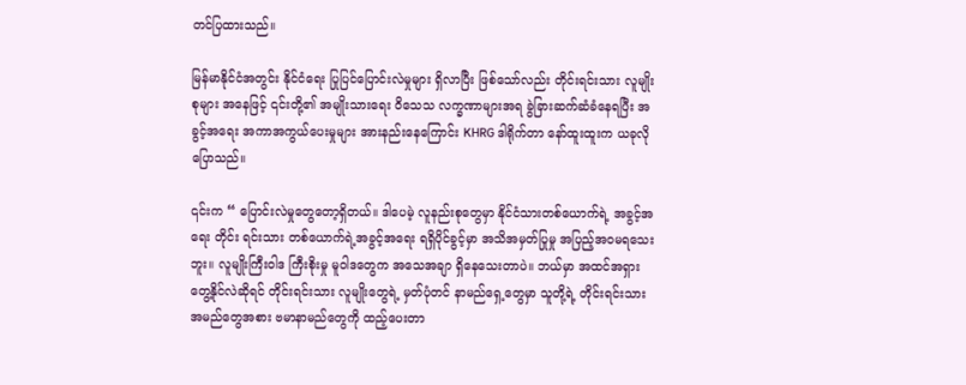တင်ပြထားသည်။

မြန်မာနိုင်ငံအတွင်း နိုင်ငံရေး ပြုပြင်ပြောင်းလဲမှုများ ရှိလာပြီး ဖြစ်သော်လည်း တိုင်းရင်းသား လူမျိုးစုများ အနေဖြင့် ၎င်းတို့၏ အမျိုးသားရေး ဝိသေသ လက္ခဏာများအရ ခွဲခြားဆက်ဆံခံနေရပြီး အခွင့်အရေး အကာအကွယ်ပေးမှုများ အားနည်းနေကြောင်း KHRG ဒါရိုက်တာ နော်ထူးထူးက ယခုလိုပြောသည်။

၎င်းက “ ပြောင်းလဲမှုတွေတော့ရှိတယ်။ ဒါပေမဲ့ လူနည်းစုတွေမှာ နိုင်ငံသားတစ်ယောက်ရဲ့ အခွင့်အရေး တိုင်း ရင်းသား တစ်ယောက်ရဲ့အခွင့်အရေး ရရှိပိုင်ခွင့်မှာ အသိအမှတ်ပြုမှု အပြည့်အဝမရသေးဘူး။ လူမျိုးကြီးဝါဒ ကြီးစိုးမှု မူဝါဒတွေက အသေအချာ ရှိနေသေးတာပဲ။ ဘယ်မှာ အထင်အရှားတွေ့နိုင်လဲဆိုရင် တိုင်းရင်းသား လူမျိုးတွေရဲ့ မှတ်ပုံတင် နာမည်ရှေ့တွေမှာ သူတို့ရဲ့ တိုင်းရင်းသားအမည်တွေအစား ဗမာနာမည်တွေကို ထည့်ပေးတာ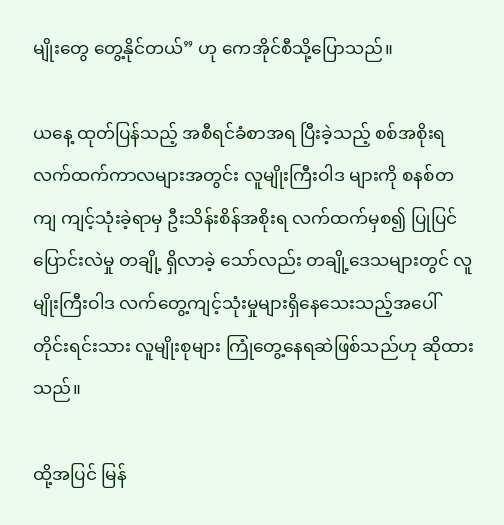မျိုးတွေ တွေ့နိုင်တယ်” ဟု ကေအိုင်စီသို့ပြောသည်။

ယနေ့ ထုတ်ပြန်သည့် အစီရင်ခံစာအရ ပြီးခဲ့သည့် စစ်အစိုးရ လက်ထက်ကာလများအတွင်း လူမျိုးကြီးဝါဒ များကို စနစ်တကျ ကျင့်သုံးခဲ့ရာမှ ဦးသိန်းစိန်အစိုးရ လက်ထက်မှစ၍ ပြုပြင်ပြောင်းလဲမှု တချို့ ရှိလာခဲ့ သော်လည်း တချို့ဒေသများတွင် လူမျိုးကြီးဝါဒ လက်တွေ့ကျင့်သုံးမှုများရှိနေသေးသည့်အပေါ် တိုင်းရင်းသား လူမျိုးစုများ ကြုံတွေ့နေရဆဲဖြစ်သည်ဟု ဆိုထားသည်။

ထို့အပြင် မြန်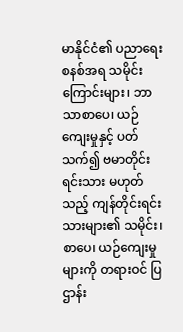မာနိုင်ငံ၏ ပညာရေးစနစ်အရ သမိုင်းကြောင်းများ၊ ဘာသာစာပေ၊ ယဉ်ကျေးမှုနှင့် ပတ်သက်၍ ဗမာတိုင်းရင်းသား မဟုတ်သည့် ကျန်တိုင်းရင်းသားများ၏ သမိုင်း၊ စာပေ၊ ယဉ်ကျေးမှုများကို တရားဝင် ပြ ဌာန်း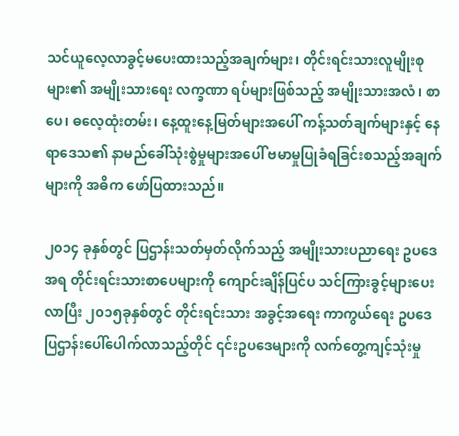သင်ယူလေ့လာခွင့်မပေးထားသည့်အချက်များ၊ တိုင်းရင်းသားလူမျိုးစုများ၏ အမျိုးသားရေး လက္ခဏာ ရပ်များဖြစ်သည့် အမျိုးသားအလံ၊ စာပေ၊ ဓလေ့ထုံးတမ်း၊ နေ့ထူးနေ့မြတ်များအပေါ် ကန့်သတ်ချက်များနှင့် နေရာဒေသ၏ နာမည်ခေါ်သုံးစွဲမှုများအပေါ် ဗမာမှုပြုခံရခြင်းစသည့်အချက်များကို အဓိက ဖော်ပြထားသည်။

၂၀၁၄ ခုနှစ်တွင် ပြဌာန်းသတ်မှတ်လိုက်သည့် အမျိုးသားပညာရေး ဥပဒေအရ တိုင်းရင်းသားစာပေများကို ကျောင်းချိန်ပြင်ပ သင်ကြားခွင့်များပေးလာပြီး ၂၀၁၅ခုနှစ်တွင် တိုင်းရင်းသား အခွင့်အရေး ကာကွယ်ရေး ဥပဒေ ပြဌာန်းပေါ်ပေါက်လာသည့်တိုင် ၎င်းဥပဒေများကို လက်တွေ့ကျင့်သုံးမှု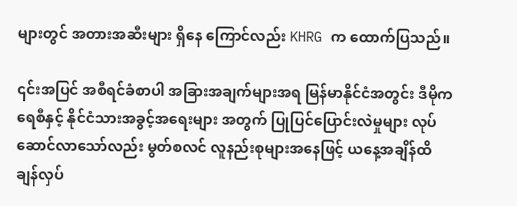များတွင် အတားအဆီးများ ရှိနေ ကြောင်လည်း KHRG က ထောက်ပြသည်။

၎င်းအပြင် အစီရင်ခံစာပါ အခြားအချက်များအရ မြန်မာနိုင်ငံအတွင်း ဒီမိုကရေစီနှင့် နိုင်ငံသားအခွင့်အရေးများ အတွက် ပြုပြင်ပြောင်းလဲမှုများ လုပ်ဆောင်လာသော်လည်း မွတ်စလင် လူနည်းစုများအနေဖြင့် ယနေ့အချိန်ထိ ချန်လှပ်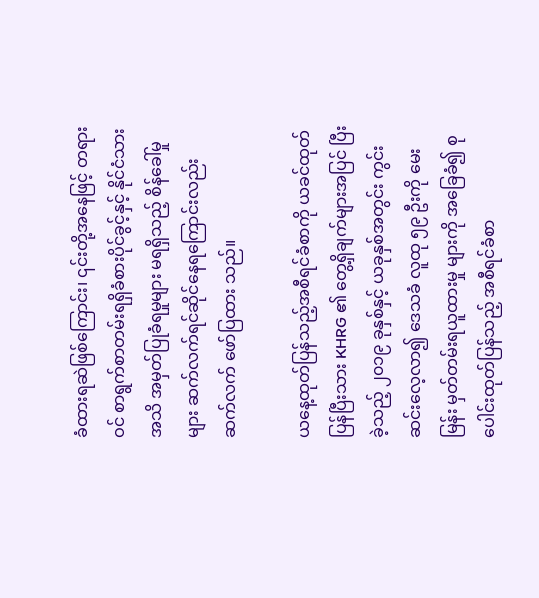ခံထားရဆဲဖြစ်ကြောင်း၊ ၎င်းတို့အနေဖြင့် တရားဝင် စာရွက်စာတမ်းရရှိခံစားပိုင်ခွင့်နှင့် နိုင်ငံသားအသိ အမှတ်ပြုခံရမှုများ မရရှိသည့် စိန်ခေါ်မှုများ ဆက်လက်ရင်ဆိုင်နေရကြောင်းလည်း ဆက်လက် ဖော်ပြထား သည်။

ယနေ့ထုတ်ပြန်သည့်အစီရင်ခံစာကို ယခင်ထုတ်ပြန်ပြီးသား KHRG ၏ တွေ့ရှိချက်များအပြင် ပြီးခဲ့သည့် ၂၀၁၉ ခုနှစ်နှင့် ယခုနှစ်အတွင်း ကွင်းဆင်းလေ့လာ၍ ဒေသခံ လူထု ၅၉ ဦးကို မေးမြန်း မှတ်တမ်းရယူထားမှု များကို အခြေခံ၍ စုပေါင်းထုတ်ပြန်သည့် အစီရင်ခံစာ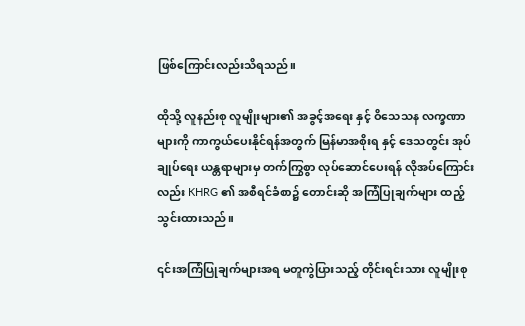ဖြစ်ကြောင်းလည်းသိရသည်။

ထိုသို့ လူနည်းစု လူမျိုးများ၏ အခွင့်အရေး နှင့် ဝိသေသန လက္ခဏာများကို ကာကွယ်ပေးနိုင်ရန်အတွက် မြန်မာအစိုးရ နှင့် ဒေသတွင်း အုပ်ချုပ်ရေး ယန္တရာများမှ တက်ကြွစွာ လုပ်ဆောင်ပေးရန် လိုအပ်ကြောင်း လည်း KHRG ၏ အစီရင်ခံစာ၌ တောင်းဆို အကြံပြုချက်များ ထည့်သွင်းထားသည်။

၎င်းအကြံပြုချက်များအရ မတူကွဲပြားသည့် တိုင်းရင်းသား လူမျိုးစု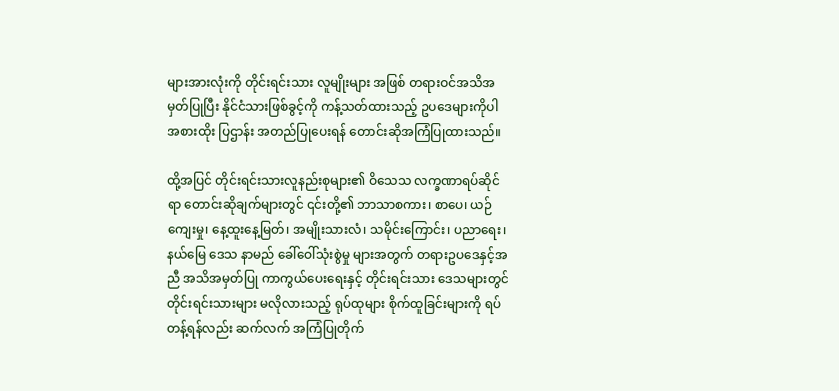များအားလုံးကို တိုင်းရင်းသား လူမျိုးများ အဖြစ် တရားဝင်အသိအမှတ်ပြုပြီး နိုင်ငံသားဖြစ်ခွင့်ကို ကန့်သတ်ထားသည့် ဥပဒေများကိုပါ အစားထိုး ပြဌာန်း အတည်ပြုပေးရန် တောင်းဆိုအကြံပြုထားသည်။

ထို့အပြင် တိုင်းရင်းသားလူနည်းစုများ၏ ဝိသေသ လက္ခဏာရပ်ဆိုင်ရာ တောင်းဆိုချက်များတွင် ၎င်းတို့၏ ဘာသာစကား၊ စာပေ၊ ယဉ်ကျေးမှု၊ နေ့ထူးနေ့မြတ်၊ အမျိုးသားလံ၊ သမိုင်းကြောင်း၊ ပညာရေး၊ နယ်မြေ ဒေသ နာမည် ခေါ်ဝေါ်သုံးစွဲမှု များအတွက် တရားဥပဒေနှင့်အညီ အသိအမှတ်ပြု ကာကွယ်ပေးရေးနှင့် တိုင်းရင်းသား ဒေသများတွင် တိုင်းရင်းသားများ မလိုလားသည့် ရုပ်ထုများ စိုက်ထူခြင်းများကို ရပ်တန့်ရန်လည်း ဆက်လက် အကြံပြုတိုက်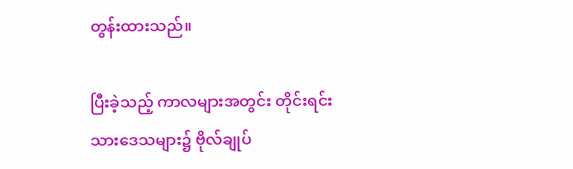တွန်းထားသည်။

ပြီးခဲ့သည့် ကာလများအတွင်း တိုင်းရင်းသားဒေသများ၌ ဗိုလ်ချုပ်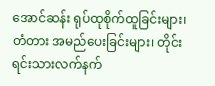အောင်ဆန်း ရုပ်ထုစိုက်ထူခြင်းများ၊ တံတား အမည်ပေးခြင်းများ၊ တိုင်းရင်းသားလက်နက်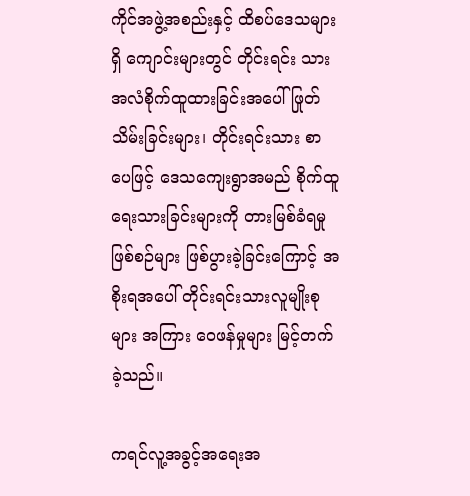ကိုင်အဖွဲ့အစည်းနှင့် ထိစပ်ဒေသများရှိ ကျောင်းများတွင် တိုင်းရင်း သား အလံစိုက်ထူထားခြင်းအပေါ် ဖြုတ်သိမ်းခြင်းများ၊ တိုင်းရင်းသား စာပေဖြင့် ဒေသကျေးရွာအမည် စိုက်ထူ ရေးသားခြင်းများကို တားမြစ်ခံရမှုဖြစ်စဉ်များ ဖြစ်ပွားခဲ့ခြင်းကြောင့် အစိုးရအပေါ် တိုင်းရင်းသားလူမျိုးစုများ အကြား ဝေဖန်မှုများ မြင့်တက်ခဲ့သည်။

ကရင်လူ့အခွင့်အရေးအ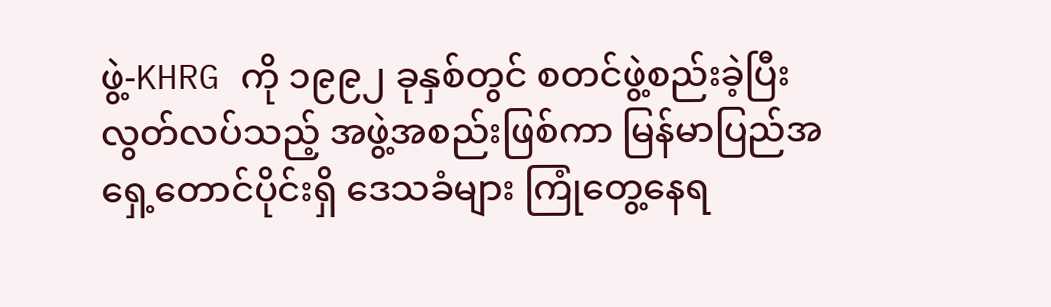ဖွဲ့-KHRG ကို ၁၉၉၂ ခုနှစ်တွင် စတင်ဖွဲ့စည်းခဲ့ပြီး လွတ်လပ်သည့် အဖွဲ့အစည်းဖြစ်ကာ မြန်မာပြည်အရှေ့တောင်ပိုင်းရှိ ဒေသခံများ ကြုံတွေ့နေရ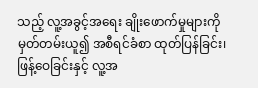သည့် လူ့အခွင့်အရေး ချိုးဖောက်မှုများကို မှတ်တမ်းယူ၍ အစီရင်ခံစာ ထုတ်ပြန်ခြင်း၊ ဖြန့်ဝေခြင်းနှင့် လူ့အ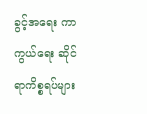ခွင့်အရေး ကာကွယ်ရေး ဆိုင်ရာကိစ္စရပ်များ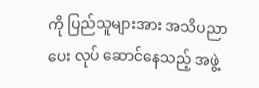ကို ပြည်သူများအား အသိပညာပေး လုပ် ဆောင်နေသည့် အဖွဲ့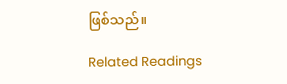ဖြစ်သည်။

Related Readings